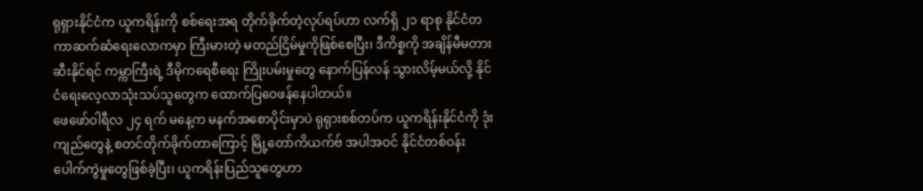ရုရှားနိုင်ငံက ယူကရိန်းကို စစ်ရေးအရ တိုက်ခိုက်တဲ့လုပ်ရပ်ဟာ လက်ရှိ ၂၁ ရာစု နိုင်ငံတကာဆက်ဆံရေးလောကမှာ ကြီးမားတဲ့ မတည်ငြိမ်မှုကိုဖြစ်စေပြီး၊ ဒီကိစ္စကို အချိန်မီမတားဆီးနိုင်ရင် ကမ္ကာကြီးရဲ့ ဒီမိုကရေစီရေး ကြိုးပမ်းမှုတွေ နောက်ပြန်လန် သွားလိမ့်မယ်လို့ နိုင်ငံရေးလေ့လာသုံးသပ်သူတွေက ထောက်ပြဝေဖန်နေပါတယ်။
ဖေဖော်ဝါရီလ ၂၄ ရက် မနေ့က မနက်အစောပိုင်းမှာပဲ ရုရုားစစ်တပ်က ယူကရိန်းနိုင်ငံကို ဒုံးကျည်တွေနဲ့ စတင်တိုက်ခိုက်တာကြောင့် မြို့တော်ကိယက်ဗ် အပါအဝင် နိုင်ငံတစ်ဝန်း ပေါက်ကွဲမှုတွေဖြစ်ခဲ့ပြီး၊ ယူကရိန်းပြည်သူတွေဟာ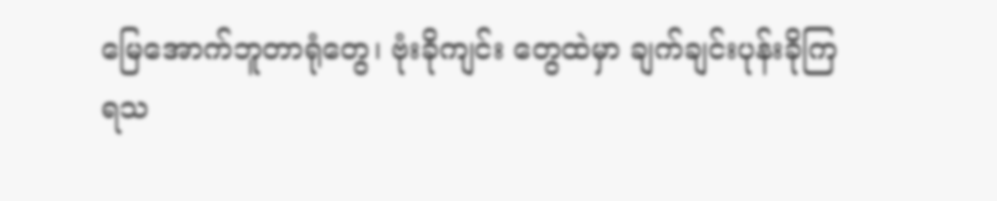မြေအောက်ဘူတာရုံတွေ၊ ဗုံးခိုကျင်း တွေထဲမှာ ချက်ချင်းပုန်းခိုကြရသ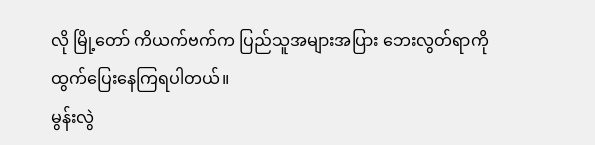လို မြို့တော် ကိယက်ဗက်က ပြည်သူအများအပြား ဘေးလွတ်ရာကို ထွက်ပြေးနေကြရပါတယ်။
မွန်းလွဲ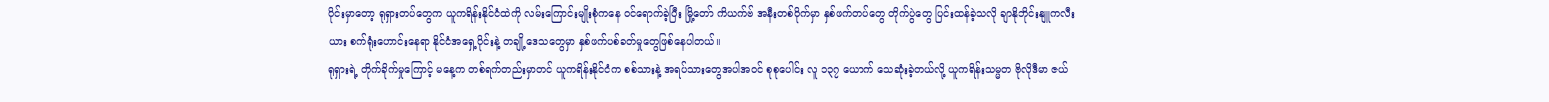ပိုင်းမှာတော့ ရုရှားတပ်တွေက ယူကရိန်းနိုင်ငံထဲကို လမ်းကြောင်းမျိုးစုံကနေ ဝင်ရောက်ခဲ့ပြီး မြို့တော် ကိယက်ဗ် အနီးတစ်ဝိုက်မှာ နှစ်ဖက်တပ်တွေ တိုက်ပွဲတွေ ပြင်းထန်ခဲ့သလို ချာနိုဘိုင်းနျူကလီးယား စက်ရုံးဟောင်းနေရာ နိုင်ငံအရှေ့ပိုင်းနဲ့ တချို့ဒေသတွေမှာ နှစ်ဖက်ပစ်ခတ်မှုတွေဖြစ်နေပါတယ်။
ရုရှားရဲ့ တိုက်ခိုက်မှုကြောင့် မနေ့က တစ်ရက်တည်းမှာတင် ယူကရိန်းနိုင်ငံက စစ်သားနဲ့ အရပ်သားတွေအပါအဝင် စုစုပေါင်း လူ ၁၃၇ ယောက် သေဆုံးခဲ့တယ်လို့ ယူကရိန်းသမ္မတ ဗိုလိုဒီမာ ဇယ်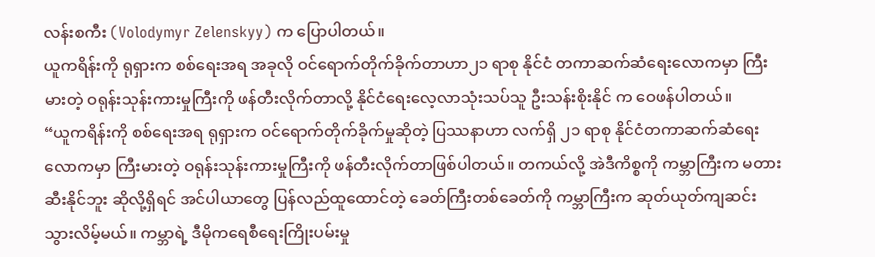လန်းစကီး (Volodymyr Zelenskyy) က ပြောပါတယ်။
ယူကရိန်းကို ရုရှားက စစ်ရေးအရ အခုလို ဝင်ရောက်တိုက်ခိုက်တာဟာ၂၁ ရာစု နိုင်ငံ တကာဆက်ဆံရေးလောကမှာ ကြီးမားတဲ့ ဝရုန်းသုန်းကားမှုကြီးကို ဖန်တီးလိုက်တာလို့ နိုင်ငံရေးလေ့လာသုံးသပ်သူ ဦးသန်းစိုးနိုင် က ဝေဖန်ပါတယ်။
“ယူကရိန်းကို စစ်ရေးအရ ရုရှားက ဝင်ရောက်တိုက်ခိုက်မှုဆိုတဲ့ ပြဿနာဟာ လက်ရှိ ၂၁ ရာစု နိုင်ငံတကာဆက်ဆံရေးလောကမှာ ကြီးမားတဲ့ ဝရုန်းသုန်းကားမှုကြီးကို ဖန်တီးလိုက်တာဖြစ်ပါတယ်။ တကယ်လို့ အဲဒီကိစ္စကို ကမ္ဘာကြီးက မတားဆီးနိုင်ဘူး ဆိုလို့ရှိရင် အင်ပါယာတွေ ပြန်လည်ထူထောင်တဲ့ ခေတ်ကြီးတစ်ခေတ်ကို ကမ္ဘာကြီးက ဆုတ်ယုတ်ကျဆင်းသွားလိမ့်မယ်။ ကမ္ဘာရဲ့ ဒီမိုကရေစီရေးကြိုးပမ်းမှု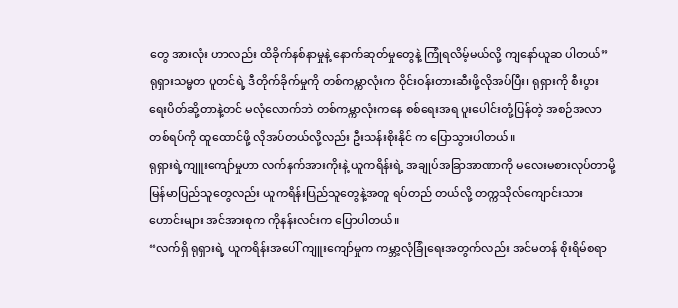တွေ အားလုံး ဟာလည်း ထိခိုက်နစ်နာမှုနဲ့ နောက်ဆုတ်မှုတွေနဲ့ ကြုံရလိမ့်မယ်လို့ ကျနော်ယူဆ ပါတယ်”
ရုရှားသမ္မတ ပူတင်ရဲ့ ဒီတိုက်ခိုက်မှုကို တစ်ကမ္ကာလုံးက ဝိုင်းဝန်းတားဆီးဖို့လိုအပ်ပြီး၊ ရုရှားကို စီးပွားရေးပိတ်ဆို့တာနဲ့တင် မလုံလောက်ဘဲ တစ်ကမ္ကာလုံးကနေ စစ်ရေးအရ ပူးပေါင်းတုံ့ပြန်တဲ့ အစဉ်အလာတစ်ရပ်ကို ထူထောင်ဖို့ လိုအပ်တယ်လို့လည်း ဦးသန်းစိုးနိုင် က ပြောသွားပါတယ်။
ရုရှားရဲ့ကျူးကျော်မှုဟာ လက်နက်အားကိုးနဲ့ ယူကရိန်းရဲ့ အချုပ်အခြာအာဏာကို မလေးမစားလုပ်တာမို့ မြန်မာပြည်သူတွေလည်း ယူကရိန်းပြည်သူတွေနဲ့အတူ ရပ်တည် တယ်လို့ တက္ကသိုလ်ကျောင်းသားဟောင်းများ အင်အားစုက ကိုနန်းလင်းက ပြောပါတယ်။
“လက်ရှိ ရုရှားရဲ့ ယူကရိန်းအပေါ် ကျူးကျော်မှုက ကမ္ဘာ့လုံခြုံရေးအတွက်လည်း အင်မတန် စိုးရိမ်စရာ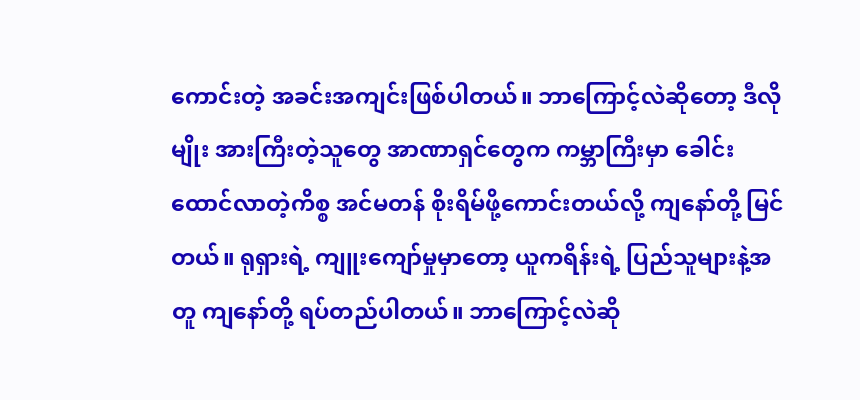ကောင်းတဲ့ အခင်းအကျင်းဖြစ်ပါတယ်။ ဘာကြောင့်လဲဆိုတော့ ဒီလိုမျိုး အားကြီးတဲ့သူတွေ အာဏာရှင်တွေက ကမ္ဘာကြီးမှာ ခေါင်းထောင်လာတဲ့ကိစ္စ အင်မတန် စိုးရိမ်ဖို့ကောင်းတယ်လို့ ကျနော်တို့ မြင်တယ်။ ရုရှားရဲ့ ကျူးကျော်မှုမှာတော့ ယူကရိန်းရဲ့ ပြည်သူများနဲ့အတူ ကျနော်တို့ ရပ်တည်ပါတယ်။ ဘာကြောင့်လဲဆို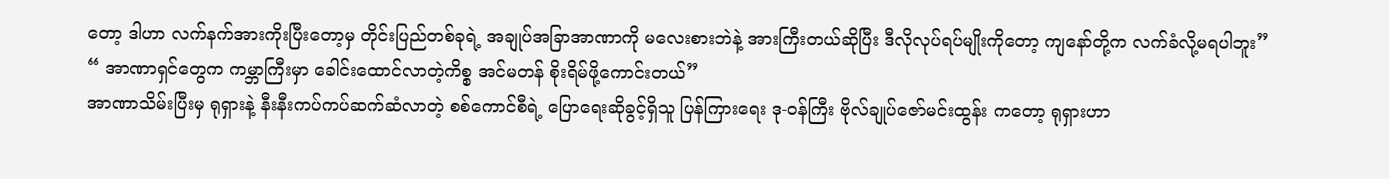တော့ ဒါဟာ လက်နက်အားကိုးပြီးတော့မှ တိုင်းပြည်တစ်ခုရဲ့ အချုပ်အခြာအာဏာကို မလေးစားဘဲနဲ့ အားကြီးတယ်ဆိုပြီး ဒီလိုလုပ်ရပ်မျိုးကိုတော့ ကျနော်တို့က လက်ခံလို့မရပါဘူး”
“ အာဏာရှင်တွေက ကမ္ဘာကြီးမှာ ခေါင်းထောင်လာတဲ့ကိစ္စ အင်မတန် စိုးရိမ်ဖို့ကောင်းတယ်”
အာဏာသိမ်းပြီးမှ ရုရှားနဲ့ နီးနီးကပ်ကပ်ဆက်ဆံလာတဲ့ စစ်ကောင်စီရဲ့ ပြောရေးဆိုခွင့်ရှိသူ ပြန်ကြားရေး ဒု-ဝန်ကြီး ဗိုလ်ချုပ်ဇော်မင်းထွန်း ကတော့ ရုရှားဟာ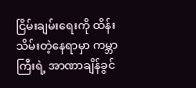ငြိမ်းချမ်းရေးကို ထိန်း သိမ်းတဲ့နေရာမှာ ကမ္ဘာကြီးရဲ့ အာဏာချိန်ခွင်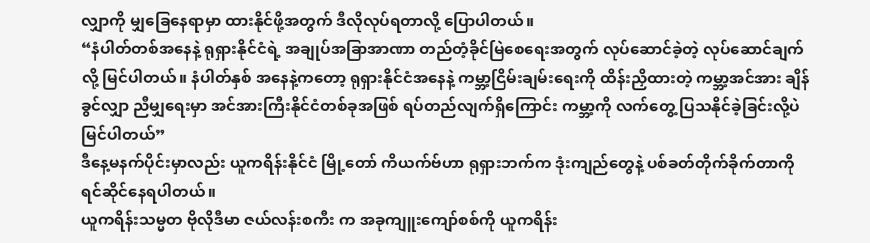လျှာကို မျှခြေနေရာမှာ ထားနိုင်ဖို့အတွက် ဒီလိုလုပ်ရတာလို့ ပြောပါတယ်။
“နံပါတ်တစ်အနေနဲ့ ရုရှားနိုင်ငံရဲ့ အချုပ်အခြာအာဏာ တည်တံ့ခိုင်မြဲစေရေးအတွက် လုပ်ဆောင်ခဲ့တဲ့ လုပ်ဆောင်ချက်လို့ မြင်ပါတယ်။ နံပါတ်နှစ် အနေနဲ့ကတော့ ရုရှားနိုင်ငံအနေနဲ့ ကမ္ဘာ့ငြိမ်းချမ်းရေးကို ထိန်းညှိထားတဲ့ ကမ္ဘာ့အင်အား ချိန်ခွင်လျှာ ညီမျှရေးမှာ အင်အားကြီးနိုင်ငံတစ်ခုအဖြစ် ရပ်တည်လျက်ရှိကြောင်း ကမ္ဘာ့ကို လက်တွေ့ ပြသနိုင်ခဲ့ခြင်းလို့ပဲ မြင်ပါတယ်”
ဒီနေ့မနက်ပိုင်းမှာလည်း ယူကရိန်းနိုင်ငံ မြို့တော် ကိယက်ဗ်ဟာ ရုရှားဘက်က ဒုံးကျည်တွေနဲ့ ပစ်ခတ်တိုက်ခိုက်တာကို ရင်ဆိုင်နေရပါတယ်။
ယူကရိန်းသမ္မတ ဗိုလိုဒီမာ ဇယ်လန်းစကီး က အခုကျူးကျော်စစ်ကို ယူကရိန်း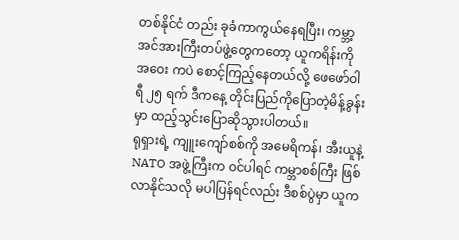တစ်နိုင်ငံ တည်း ခုခံကာကွယ်နေရပြီး၊ ကမ္ဘာ့အင်အားကြီးတပ်ဖွဲ့တွေကတော့ ယူကရိန်းကို အဝေး ကပဲ စောင့်ကြည့်နေတယ်လို့ ဖေဖော်ဝါရီ ၂၅ ရက် ဒီကနေ့ တိုင်းပြည်ကိုပြောတဲ့မိန့်ခွန်းမှာ ထည့်သွင်းပြောဆိုသွားပါတယ်။
ရုရှားရဲ့ ကျူးကျော်စစ်ကို အမေရိကန်၊ အီးယူနဲ့ NATO အဖွဲ့ကြီးက ဝင်ပါရင် ကမ္ဘာစစ်ကြီး ဖြစ်လာနိုင်သလို မပါပြန်ရင်လည်း ဒီစစ်ပွဲမှာ ယူက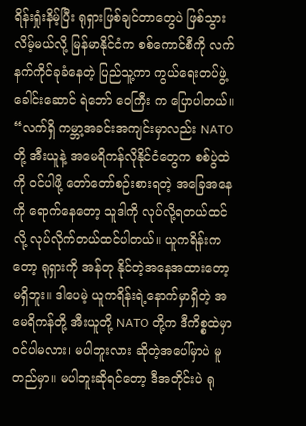ရိန်းရှုံးနိမ့်ပြီး ရုရှားဖြစ်ချင်တာတွေပဲ ဖြစ်သွားလိမ့်မယ်လို့ မြန်မာနိုင်ငံက စစ်ကောင်စီကို လက်နက်ကိုင်ခုခံနေတဲ့ ပြည်သူ့ကာ ကွယ်ရေးတပ်ဖွဲ့ခေါင်းဆောင် ရဲဘော် ဝေကြီး က ပြောပါတယ်။
“လက်ရှိ ကမ္ဘာ့အခင်းအကျင်းမှာလည်း NATO တို့ အီးယူနဲ့ အမေရိကန်လိုနိုင်ငံတွေက စစ်ပွဲထဲကို ဝင်ပါဖို့ တော်တော်စဉ်းစားရတဲ့ အခြေအနေကို ရောက်နေတော့ သူဒါကို လုပ်လို့ရတယ်ထင်လို့ လုပ်လိုက်တယ်ထင်ပါတယ်။ ယူကရိန်းကတော့ ရုရှားကို အန်တု နိုင်တဲ့အနေအထားတော့မရှိဘူး။ ဒါပေမဲ့ ယူကရိန်းရဲ့နောက်မှာရှိတဲ့ အမေရိကန်တို့ အီးယူတို့ NATO တို့က ဒီကိစ္စထဲမှာ ဝင်ပါမလား၊ မပါဘူးလား ဆိုတဲ့အပေါ်မှာပဲ မူတည်မှာ။ မပါဘူးဆိုရင်တော့ ဒီအတိုင်းပဲ ရု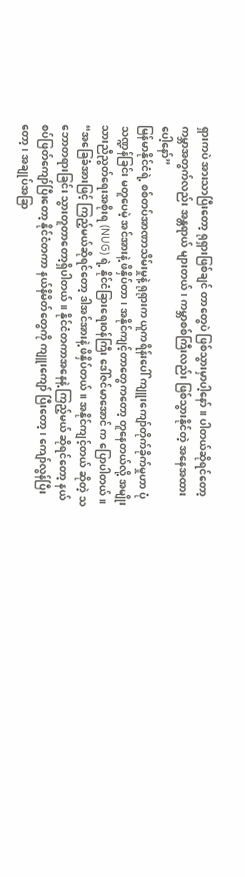ရှားကပဲ အားသာပြီးတော့ ရုရှားဖြစ်ချင် တာတွေပဲ ဖြစ်သွားမှာပါ့နော်။ ပါတယ်ဆိုရင်တော့ ကမ္ဘာအတွက်လည်း အန္တရာယ် များတယ်၊ ကမ္ဘာစစ်ကြီးလည်း ဖြစ်သွားနိုင်တဲ့ အနေအထားပေါ့နော်”
မြန်မာနိုင်ငံရဲ့ စစ်တပ်အာဏာသိမ်းမှုနဲ့ ရုရုားက ယူကရိန်းပေါ် ကျူးကျော်တိုက်ခိုက်မှုဟာ ပုံသဏ္ဍန်ခြင်း မတူပေမဲ့ အင်အားနဲ့ ဖိနှိပ်တာ၊ အနိုင်ကျင့်တာတွေကတော့ တူနေတယ်လို့ အမျိုးသားညီညွတ်ရေးအစိုးရ (NUG) ရဲ့ နိုင်ငံခြားရေးဝန်ကြီး ဒေါ်ဇင်မာအောင် က ပြောပါတယ်။
“အခြေခံအားဖြင့် ကြည့်မယ်ဆိုရင်တော့ ဒါအင်အားနဲ့ ဖိနှိပ်တယ်။ အနိုင်ကျင့်တယ် ဆိုတဲ့ သဘောတရားခြင်း သွားတူတာတော့ရှိပါတယ်။ နိုင်ငံတကာအနေနဲ့ ကြည့်မယ် ဆိုရင်တော့ နယ်စပ်ဖြတ်ကျော်ပြီးတော့ နိုင်ငံတကာ နယ်နိမိတ်တွေကို ကျူးကျော် ပြီးတော့၊ ကျော်လွန်ပြီးတော့၊ အချုပ်အခြာ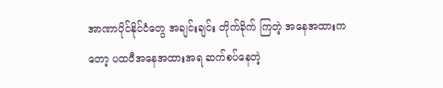အာဏာပိုင်နိုင်ငံတွေ အချင်းချင်း တိုက်ခိုက် ကြတဲ့ အနေအထားကတော့ ပထဝီအနေအထားအရ ဆက်စပ်နေတဲ့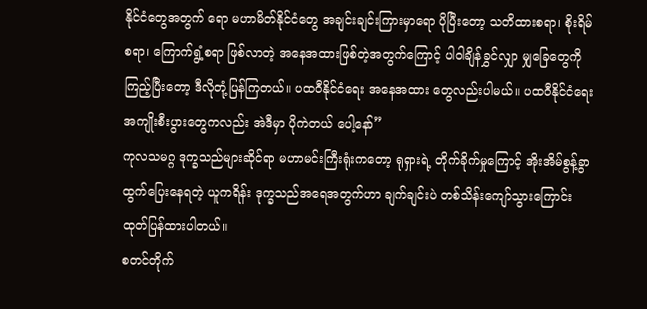နိုင်ငံတွေအတွက် ရော မဟာမိတ်နိုင်ငံတွေ အချင်းချင်းကြားမှာရော ပိုပြီးတော့ သတိထားစရာ၊ စိုးရိမ်စရာ၊ ကြောက်ရွံ့စရာ ဖြစ်လာတဲ့ အနေအထားဖြစ်တဲ့အတွက်ကြောင့် ပါဝါချိန်ခွှင်လျှာ မျှခြေတွေကိုကြည့်ပြီးတော့ ဒီလိုတုံ့ပြန်ကြတယ်။ ပထဝီနိုင်ငံရေး အနေအထား တွေလည်းပါမယ်။ ပထဝီနိုင်ငံရေး အကျိုးစီးပွားတွေကလည်း အဲဒီမှာ ပိုကဲတယ် ပေါ့နော်”
ကုလသမဂ္ဂ ဒုက္ခသည်များဆိုင်ရာ မဟာမင်းကြီးရုံးကတော့ ရုရှားရဲ့ တိုက်ခိုက်မှုကြောင့် အိုးအိမ်စွန့်ခွာ ထွက်ပြေးနေရတဲ့ ယူကရိန်း ဒုက္ခသည်အရေအတွက်ဟာ ချက်ချင်းပဲ တစ်သိန်းကျော်သွားကြောင်း ထုတ်ပြန်ထားပါတယ်။
စတင်တိုက်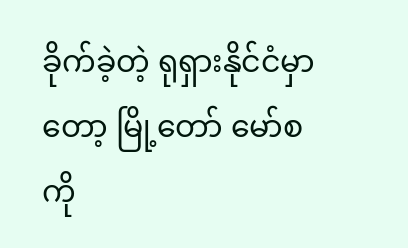ခိုက်ခဲ့တဲ့ ရုရှားနိုင်ငံမှာတော့ မြို့တော် မော်စကို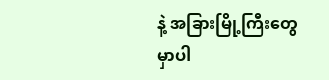နဲ့ အခြားမြို့ကြီးတွေမှာပါ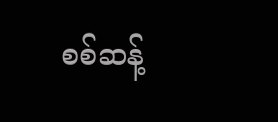စစ်ဆန့်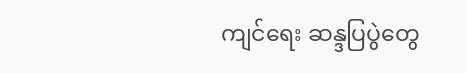ကျင်ရေး ဆန္ဒပြပွဲတွေ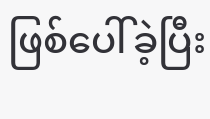ဖြစ်ပေါ်ခဲ့ပြီး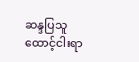ဆန္ဒပြသူ ထောင့်ငါးရာ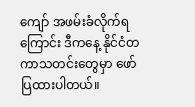ကျော် အဖမ်းခံလိုက်ရ ကြောင်း ဒီကနေ့ နိုင်ငံတကာသတင်းတွေမှာ ဖော်ပြထားပါတယ်။